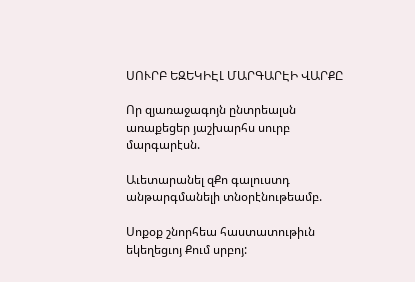ՍՈՒՐԲ ԵԶԵԿԻԷԼ ՄԱՐԳԱՐԷԻ ՎԱՐՔԸ

Որ զյառաջագոյն ընտրեալսն առաքեցեր յաշխարհս սուրբ մարգարէսն.

Աւետարանել զՔո գալուստդ անթարգմանելի տնօրէնութեամբ.

Սոքօք շնորհեա հաստատութիւն եկեղեցւոյ Քում սրբոյ: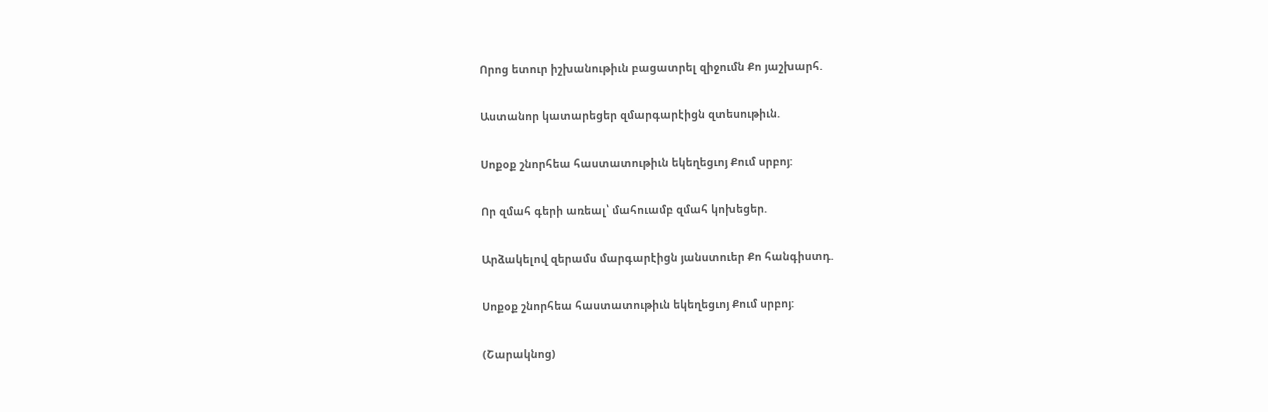Որոց ետուր իշխանութիւն բացատրել զիջումն Քո յաշխարհ.

Աստանոր կատարեցեր զմարգարէիցն զտեսութիւն.

Սոքօք շնորհեա հաստատութիւն եկեղեցւոյ Քում սրբոյ:

Որ զմահ գերի առեալ՝ մահուամբ զմահ կոխեցեր.

Արձակելով զերամս մարգարէիցն յանստուեր Քո հանգիստդ.

Սոքօք շնորհեա հաստատութիւն եկեղեցւոյ Քում սրբոյ:

(Շարակնոց)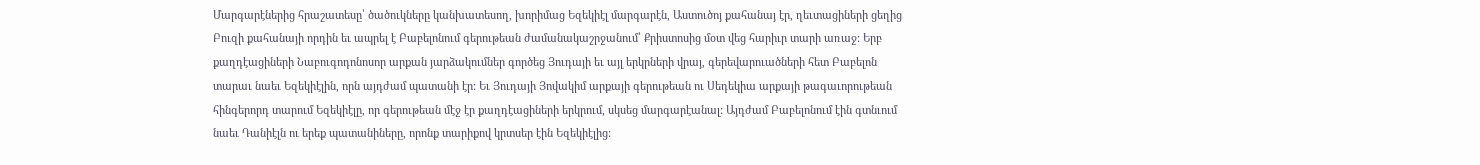Մարգարէներից հրաշատեսը՝ ծածուկները կանխատեսող, խորիմաց Եզեկիէլ մարգարէն, Աստուծոյ քահանայ էր, ղեւտացիների ցեղից Բուզի քահանայի որդին եւ ապրել է Բաբելոնում գերութեան ժամանակաշրջանում՝ Քրիստոսից մօտ վեց հարիւր տարի առաջ: Երբ քաղդէացիների Նաբուգոդոնոսոր արքան յարձակումներ գործեց Յուդայի եւ այլ երկրների վրայ, գերեվարուածների հետ Բաբելոն տարաւ նաեւ Եզեկիէլին, որն այդժամ պատանի էր: Եւ Յուդայի Յովակիմ արքայի գերութեան ու Սեդեկիա արքայի թագաւորութեան հինգերորդ տարում Եզեկիէլը, որ գերութեան մէջ էր քաղդէացիների երկրում, սկսեց մարգարէանալ: Այդժամ Բաբելոնում էին գտնւում նաեւ Դանիէլն ու երեք պատանիները, որոնք տարիքով կրտսեր էին Եզեկիէլից: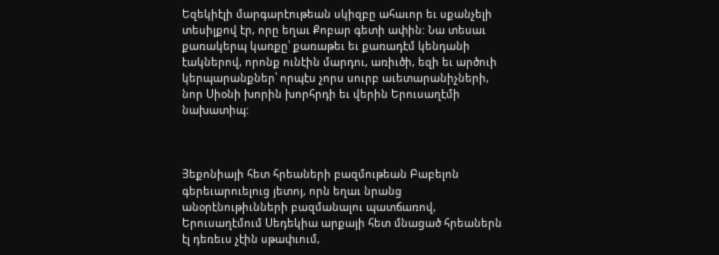Եզեկիէլի մարգարէութեան սկիզբը ահաւոր եւ սքանչելի տեսիլքով էր, որը եղաւ Քոբար գետի ափին: Նա տեսաւ քառակերպ կառքը՝ քառաթեւ եւ քառադէմ կենդանի էակներով, որոնք ունէին մարդու, առիւծի, եզի եւ արծուի կերպարանքներ՝ որպէս չորս սուրբ աւետարանիչների, նոր Սիօնի խորին խորհրդի եւ վերին Երուսաղէմի նախատիպ:



Յեքոնիայի հետ հրեաների բազմութեան Բաբելոն գերեւարուելուց յետոյ, որն եղաւ նրանց անօրէնութիւնների բազմանալու պատճառով, Երուսաղէմում Սեդեկիա արքայի հետ մնացած հրեաներն էլ դեռեւս չէին սթափւում,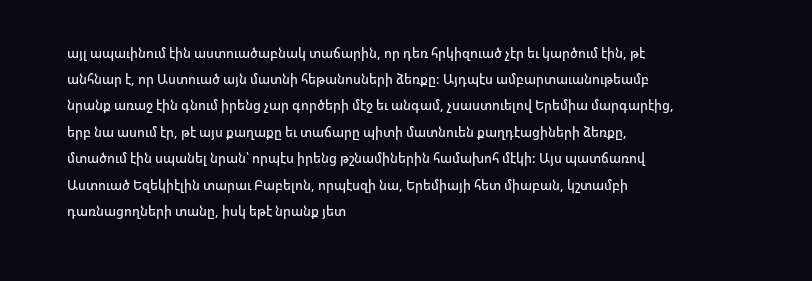այլ ապաւինում էին աստուածաբնակ տաճարին, որ դեռ հրկիզուած չէր եւ կարծում էին, թէ անհնար է, որ Աստուած այն մատնի հեթանոսների ձեռքը: Այդպէս ամբարտաւանութեամբ նրանք առաջ էին գնում իրենց չար գործերի մէջ եւ անգամ, չսաստուելով Երեմիա մարգարէից, երբ նա ասում էր, թէ այս քաղաքը եւ տաճարը պիտի մատնուեն քաղդէացիների ձեռքը, մտածում էին սպանել նրան՝ որպէս իրենց թշնամիներին համախոհ մէկի: Այս պատճառով Աստուած Եզեկիէլին տարաւ Բաբելոն, որպէսզի նա, Երեմիայի հետ միաբան, կշտամբի դառնացողների տանը, իսկ եթէ նրանք յետ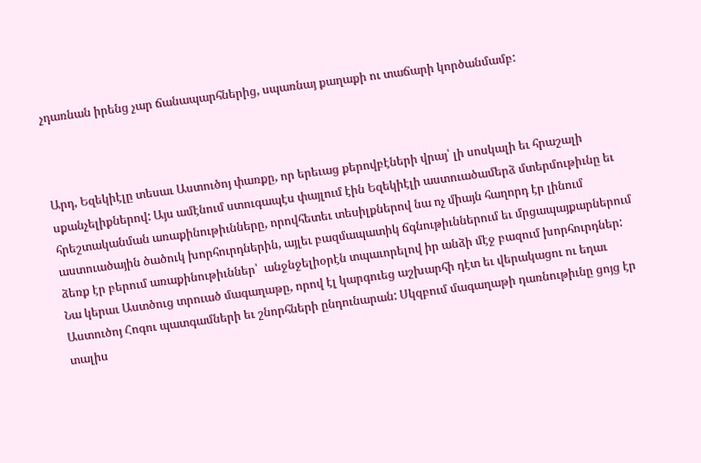չդառնան իրենց չար ճանապարհներից, սպառնայ քաղաքի ու տաճարի կործանմամբ:



Արդ, Եզեկիէլը տեսաւ Աստուծոյ փառքը, որ երեւաց քերովբէների վրայ՝ լի սոսկալի եւ հրաշալի սքանչելիքներով: Այս ամէնում ստուգապէս փայլում էին Եզեկիէլի աստուածամերձ մտերմութիւնը եւ հրեշտականման առաքինութիւնները, որովհետեւ տեսիլքներով նա ոչ միայն հաղորդ էր լինում աստուածային ծածուկ խորհուրդներին, այլեւ բազմապատիկ ճգնութիւններում եւ մրցապայքարներում ձեռք էր բերում առաքինութիւններ՝  անջնջելիօրէն տպաւորելով իր անձի մէջ բազում խորհուրդներ: Նա կերաւ Աստծուց տրուած մագաղաթը, որով էլ կարգուեց աշխարհի դէտ եւ վերակացու ու եղաւ Աստուծոյ Հոգու պատգամների եւ շնորհների ընդունարան: Սկզբում մագաղաթի դառնութիւնը ցոյց էր տալիս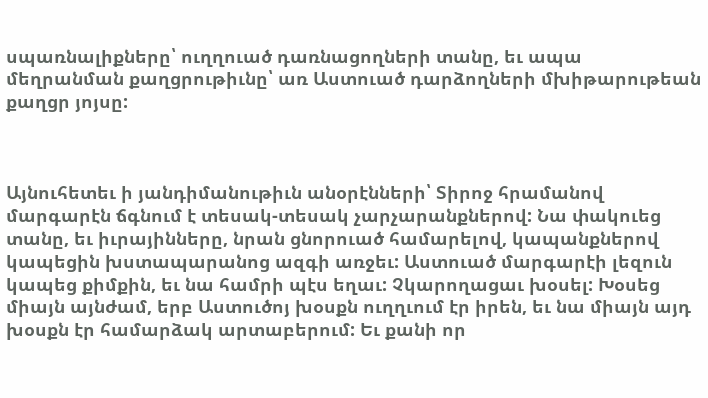սպառնալիքները՝ ուղղուած դառնացողների տանը, եւ ապա մեղրանման քաղցրութիւնը՝ առ Աստուած դարձողների մխիթարութեան քաղցր յոյսը:



Այնուհետեւ ի յանդիմանութիւն անօրէնների՝ Տիրոջ հրամանով մարգարէն ճգնում է տեսակ-տեսակ չարչարանքներով: Նա փակուեց տանը, եւ իւրայինները, նրան ցնորուած համարելով, կապանքներով կապեցին խստապարանոց ազգի առջեւ: Աստուած մարգարէի լեզուն կապեց քիմքին, եւ նա համրի պէս եղաւ: Չկարողացաւ խօսել: Խօսեց միայն այնժամ, երբ Աստուծոյ խօսքն ուղղւում էր իրեն, եւ նա միայն այդ խօսքն էր համարձակ արտաբերում: Եւ քանի որ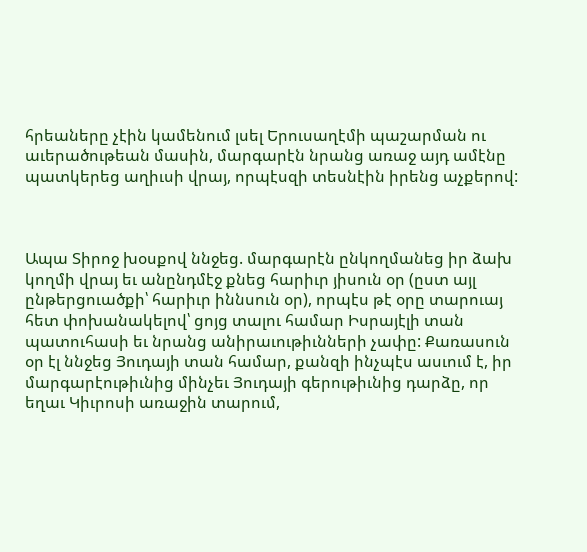հրեաները չէին կամենում լսել Երուսաղէմի պաշարման ու աւերածութեան մասին, մարգարէն նրանց առաջ այդ ամէնը պատկերեց աղիւսի վրայ, որպէսզի տեսնէին իրենց աչքերով:



Ապա Տիրոջ խօսքով ննջեց. մարգարէն ընկողմանեց իր ձախ կողմի վրայ եւ անընդմէջ քնեց հարիւր յիսուն օր (ըստ այլ ընթերցուածքի՝ հարիւր իննսուն օր), որպէս թէ օրը տարուայ հետ փոխանակելով՝ ցոյց տալու համար Իսրայէլի տան պատուհասի եւ նրանց անիրաւութիւնների չափը: Քառասուն օր էլ ննջեց Յուդայի տան համար, քանզի ինչպէս ասւում է, իր մարգարէութիւնից մինչեւ Յուդայի գերութիւնից դարձը, որ եղաւ Կիւրոսի առաջին տարում,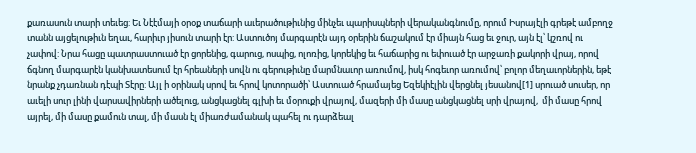քառասուն տարի տեւեց: Եւ Նէէմայի օրօք տաճարի աւերածութիւնից մինչեւ պարիսպների վերականգնումը, որում Իսրայէլի գրեթէ ամբողջ տանն այցելութիւն եղաւ, հարիւր յիսուն տարի էր: Աստուծոյ մարգարէն այդ օրերին ճաշակում էր միայն հաց եւ ջուր, այն էլ՝ կշռով ու չափով: Նրա հացը պատրաստուած էր ցորենից, գարուց, ոսպից, ոլոռից, կորեկից եւ հաճարից ու եփուած էր արջառի քակորի վրայ, որով ճգնող մարգարէն կանխատեսում էր հրեաների սովն ու գերութիւնը մարմնաւոր առումով, իսկ հոգեւոր առումով՝ բոլոր մեղաւորներին, եթէ նրանք չդառնան դէպի Տէրը: Այլ ի օրինակ սրով եւ հրով կոտորածի՝ Աստուած հրամայեց Եզեկիէլին վերցնել յեսանով[1] սրուած սուսեր, որ աւելի սուր լինի վարսավիրների ածելուց, անցկացնել գլխի եւ մօրուքի վրայով, մազերի մի մասը անցկացնել սրի վրայով,  մի մասը հրով այրել, մի մասը քամուն տալ, մի մասն էլ միառժամանակ պահել ու դարձեալ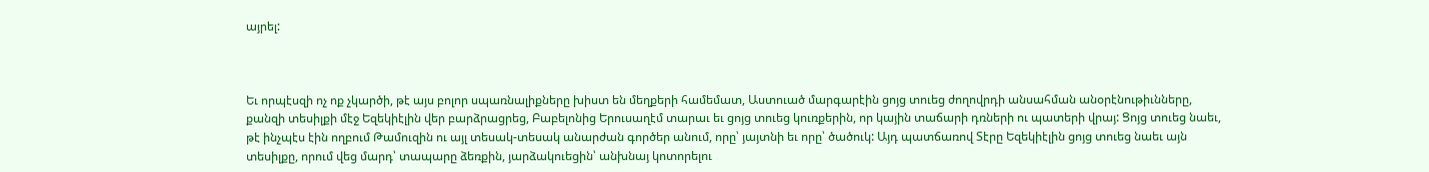այրել:



Եւ որպէսզի ոչ ոք չկարծի, թէ այս բոլոր սպառնալիքները խիստ են մեղքերի համեմատ, Աստուած մարգարէին ցոյց տուեց ժողովրդի անսահման անօրէնութիւնները, քանզի տեսիլքի մէջ Եզեկիէլին վեր բարձրացրեց, Բաբելոնից Երուսաղէմ տարաւ եւ ցոյց տուեց կուռքերին, որ կային տաճարի դռների ու պատերի վրայ: Ցոյց տուեց նաեւ, թէ ինչպէս էին ողբում Թամուզին ու այլ տեսակ-տեսակ անարժան գործեր անում, որը՝ յայտնի եւ որը՝ ծածուկ: Այդ պատճառով Տէրը Եզեկիէլին ցոյց տուեց նաեւ այն տեսիլքը, որում վեց մարդ՝ տապարը ձեռքին, յարձակուեցին՝ անխնայ կոտորելու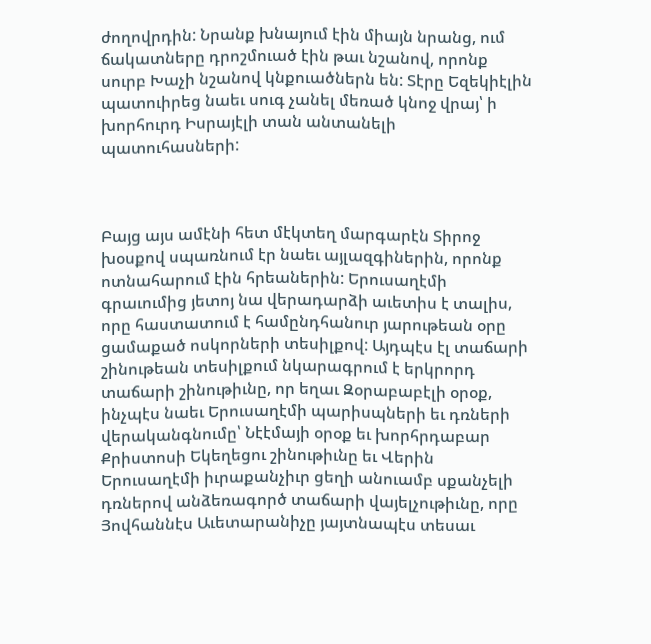ժողովրդին: Նրանք խնայում էին միայն նրանց, ում ճակատները դրոշմուած էին թաւ նշանով, որոնք սուրբ Խաչի նշանով կնքուածներն են: Տէրը Եզեկիէլին պատուիրեց նաեւ սուգ չանել մեռած կնոջ վրայ՝ ի խորհուրդ Իսրայէլի տան անտանելի պատուհասների:



Բայց այս ամէնի հետ մէկտեղ մարգարէն Տիրոջ խօսքով սպառնում էր նաեւ այլազգիներին, որոնք ոտնահարում էին հրեաներին: Երուսաղէմի գրաւումից յետոյ նա վերադարձի աւետիս է տալիս, որը հաստատում է համընդհանուր յարութեան օրը ցամաքած ոսկորների տեսիլքով: Այդպէս էլ տաճարի շինութեան տեսիլքում նկարագրում է երկրորդ տաճարի շինութիւնը, որ եղաւ Զօրաբաբէլի օրօք, ինչպէս նաեւ Երուսաղէմի պարիսպների եւ դռների վերականգնումը՝ Նէէմայի օրօք եւ խորհրդաբար Քրիստոսի Եկեղեցու շինութիւնը եւ Վերին Երուսաղէմի իւրաքանչիւր ցեղի անուամբ սքանչելի դռներով անձեռագործ տաճարի վայելչութիւնը, որը Յովհաննէս Աւետարանիչը յայտնապէս տեսաւ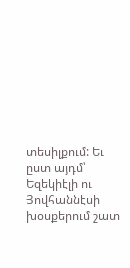տեսիլքում: Եւ ըստ այդմ՝ Եզեկիէլի ու Յովհաննէսի խօսքերում շատ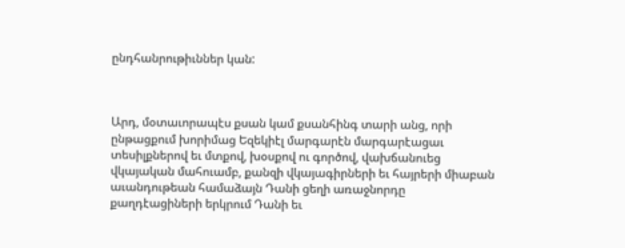ընդհանրութիւններ կան:



Արդ, մօտաւորապէս քսան կամ քսանհինգ տարի անց, որի ընթացքում խորիմաց Եզեկիէլ մարգարէն մարգարէացաւ տեսիլքներով եւ մտքով, խօսքով ու գործով, վախճանուեց վկայական մահուամբ, քանզի վկայագիրների եւ հայրերի միաբան աւանդութեան համաձայն Դանի ցեղի առաջնորդը քաղդէացիների երկրում Դանի եւ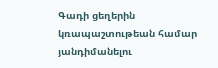Գադի ցեղերին կռապաշտութեան համար յանդիմանելու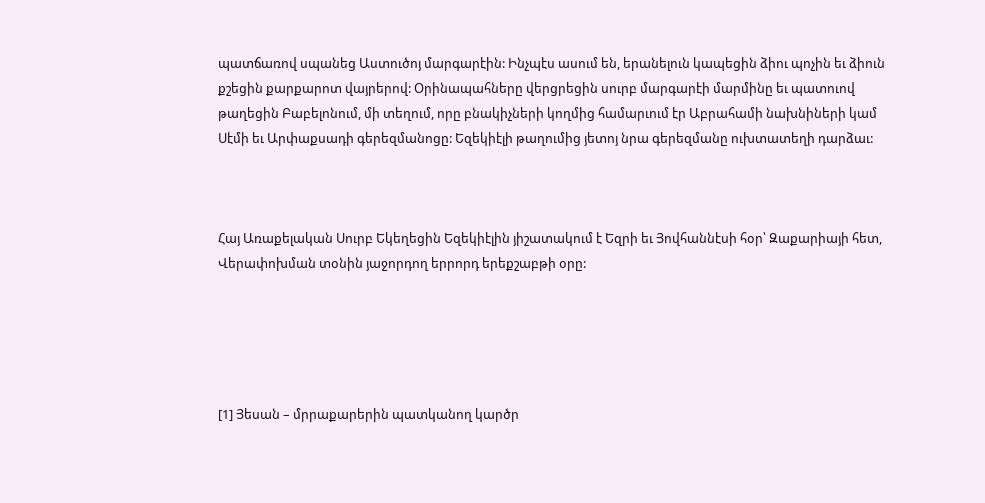պատճառով սպանեց Աստուծոյ մարգարէին: Ինչպէս ասում են, երանելուն կապեցին ձիու պոչին եւ ձիուն քշեցին քարքարոտ վայրերով: Օրինապահները վերցրեցին սուրբ մարգարէի մարմինը եւ պատուով թաղեցին Բաբելոնում, մի տեղում, որը բնակիչների կողմից համարւում էր Աբրահամի նախնիների կամ Սէմի եւ Արփաքսադի գերեզմանոցը: Եզեկիէլի թաղումից յետոյ նրա գերեզմանը ուխտատեղի դարձաւ:



Հայ Առաքելական Սուրբ Եկեղեցին Եզեկիէլին յիշատակում է Եզրի եւ Յովհաննէսի հօր՝ Զաքարիայի հետ, Վերափոխման տօնին յաջորդող երրորդ երեքշաբթի օրը:





[1] Յեսան – մրրաքարերին պատկանող կարծր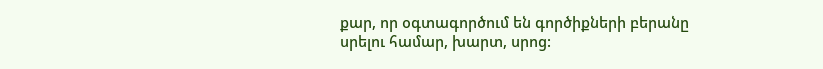քար, որ օգտագործում են գործիքների բերանը սրելու համար, խարտ, սրոց: